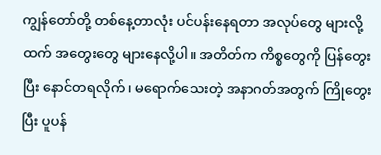ကျွန်တော်တို့ တစ်နေ့တာလုံး ပင်ပန်းနေရတာ အလုပ်တွေ များလို့ထက် အတွေးတွေ များနေလို့ပါ။ အတိတ်က ကိစ္စတွေကို ပြန်တွေးပြီး နောင်တရလိုက်၊ မရောက်သေးတဲ့ အနာဂတ်အတွက် ကြိုတွေးပြီး ပူပန်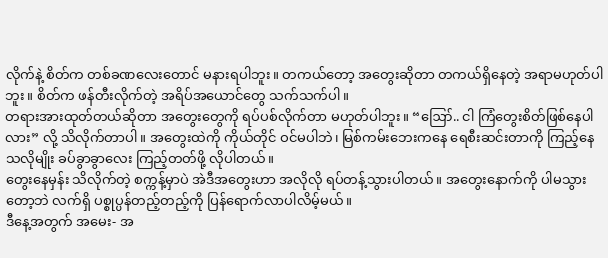လိုက်နဲ့ စိတ်က တစ်ခဏလေးတောင် မနားရပါဘူး။ တကယ်တော့ အတွေးဆိုတာ တကယ်ရှိနေတဲ့ အရာမဟုတ်ပါဘူး။ စိတ်က ဖန်တီးလိုက်တဲ့ အရိပ်အယောင်တွေ သက်သက်ပါ။
တရားအားထုတ်တယ်ဆိုတာ အတွေးတွေကို ရပ်ပစ်လိုက်တာ မဟုတ်ပါဘူး။ “ဪ.. ငါ ကြံတွေးစိတ်ဖြစ်နေပါလား” လို့ သိလိုက်တာပါ။ အတွေးထဲကို ကိုယ်တိုင် ဝင်မပါဘဲ၊ မြစ်ကမ်းဘေးကနေ ရေစီးဆင်းတာကို ကြည့်နေသလိုမျိုး ခပ်ခွာခွာလေး ကြည့်တတ်ဖို့ လိုပါတယ်။
တွေးနေမှန်း သိလိုက်တဲ့ စက္ကန့်မှာပဲ အဲဒီအတွေးဟာ အလိုလို ရပ်တန့်သွားပါတယ်။ အတွေးနောက်ကို ပါမသွားတော့ဘဲ လက်ရှိ ပစ္စုပ္ပန်တည့်တည့်ကို ပြန်ရောက်လာပါလိမ့်မယ်။
ဒီနေ့အတွက် အမေး- အ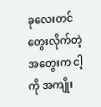ခုလေးတင် တွေးလိုက်တဲ့ အတွေးက ငါ့ကို အကျိုး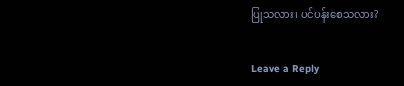ပြုသလား၊ ပင်ပန်းစေသလား?


Leave a Reply